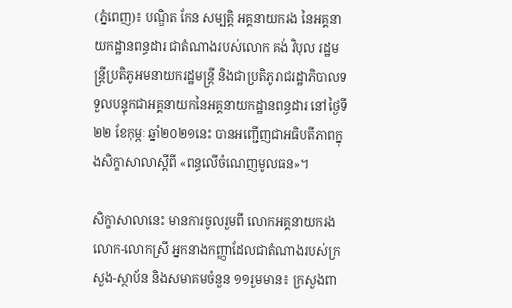(ភ្នំពេញ)៖ បណ្ឌិត កែន សម្បត្តិ អគ្គនាយករង នៃអគ្គនាយកដ្ឋានពន្ធដារ ជាតំណាងរបស់លោក គង់ វិបុល រដ្ឋមន្ត្រីប្រតិភូអមនាយករដ្ឋមន្ត្រី និងជាប្រតិភូរាជរដ្ឋាភិបាលទទួលបន្ទុកជាអគ្គនាយកនៃអគ្គនាយកដ្ឋានពន្ធដារ នៅថ្ងៃទី២២ ខែកុម្ភៈ ឆ្នាំ២០២១នេះ បានអញ្ជើញជាអធិបតីភាពក្នុងសិក្ខាសាលាស្តីពី «ពន្ធលើចំណេញមូលធន»។

សិក្ខាសាលានេះ មានការចូលរួមពី លោកអគ្គនាយករង លោក-លោកស្រី អ្នកនាងកញ្ញាដែលជាតំណាងរបស់ក្រសួង-ស្ថាប័ន និងសមាគមចំនួន ១១រួមមាន៖ ក្រសួងពា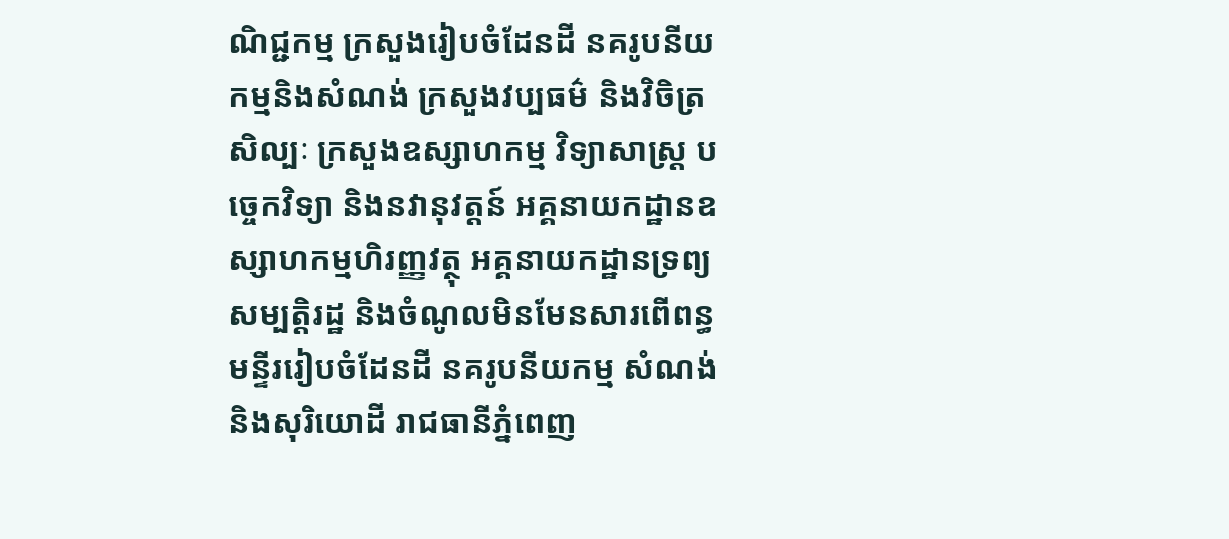ណិជ្ជកម្ម ក្រសួងរៀបចំដែនដី នគរូបនីយកម្មនិងសំណង់ ក្រសួងវប្បធម៌ និងវិចិត្រសិល្បៈ ក្រសួងឧស្សាហកម្ម វិទ្យាសាស្ត្រ បច្ចេកវិទ្យា និងនវានុវត្តន៍ អគ្គនាយកដ្ឋានឧស្សាហកម្មហិរញ្ញវត្ថុ អគ្គនាយកដ្ឋានទ្រព្យសម្បត្តិរដ្ឋ និងចំណូលមិនមែនសារពើពន្ធ មន្ទីររៀបចំដែនដី នគរូបនីយកម្ម សំណង់ និងសុរិយោដី រាជធានីភ្នំពេញ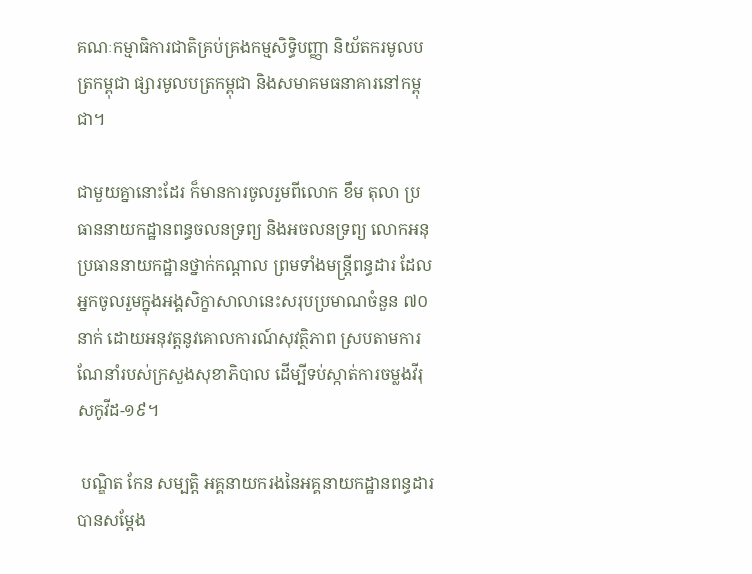គណៈកម្មាធិការជាតិគ្រប់គ្រងកម្មសិទ្ធិបញ្ញា និយ័តករមូលបត្រកម្ពុជា ផ្សារមូលបត្រកម្ពុជា និងសមាគមធនាគារនៅកម្ពុជា។

ជាមួយគ្នានោះដែរ ក៏មានការចូលរួមពីលោក ខឹម តុលា ប្រធាននាយកដ្ឋានពន្ធចលនទ្រព្យ និងអចលនទ្រព្យ លោកអនុប្រធាននាយកដ្ឋានថ្នាក់កណ្តាល ព្រមទាំងមន្រ្តីពន្ធដារ ដែលអ្នកចូលរួមក្នុងអង្គសិក្ខាសាលានេះសរុបប្រមាណចំនួន ៧០ នាក់ ដោយអនុវត្តនូវគោលការណ៍សុវត្ថិភាព ស្របតាមការណែនាំរបស់ក្រសួងសុខាភិបាល ដើម្បីទប់ស្កាត់ការចម្លងវីរុសកូវីដ-១៩។

 បណ្ឌិត កែន សម្បត្តិ អគ្គនាយករងនៃអគ្គនាយកដ្ឋានពន្ធដារ បានសម្តែង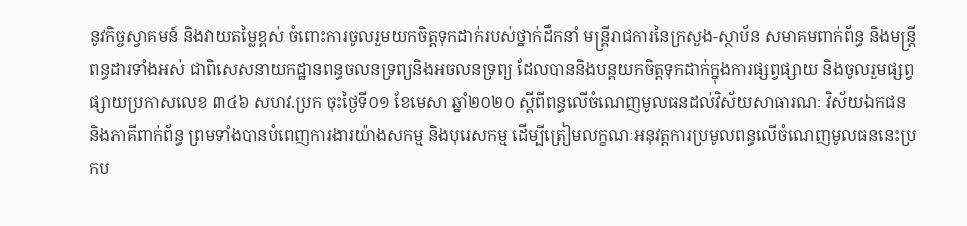នូវកិច្ចស្វាគមន៍ និងវាយតម្លៃខ្ពស់ ចំពោះការចូលរួមយកចិត្តទុកដាក់របស់ថ្នាក់ដឹកនាំ មន្ត្រីរាជការនៃក្រសួង-ស្ថាប័ន សមាគមពាក់ព័ន្ធ និងមន្រ្តីពន្ធដារទាំងអស់ ជាពិសេសនាយកដ្ឋានពន្ធចលនទ្រព្យនិងអចលនទ្រព្យ ដែលបាននិងបន្តយកចិត្តទុកដាក់ក្នុងការផ្សព្វផ្សាយ និងចូលរួមផ្សព្វផ្សាយប្រកាសលេខ ៣៤៦ សហវ.ប្រក ចុះថ្ងៃទី០១ ខែមេសា ឆ្នាំ២០២០ ស្តីពីពន្ធលើចំណេញមូលធនដល់វិស័យសាធារណៈ វិស័យឯកជន និងភាគីពាក់ព័ន្ធ ព្រមទាំងបានបំពេញការងារយ៉ាងសកម្ម និងបុរេសកម្ម ដើម្បីត្រៀមលក្ខណៈអនុវត្តការប្រមូលពន្ធលើចំណេញមូលធននេះប្រកប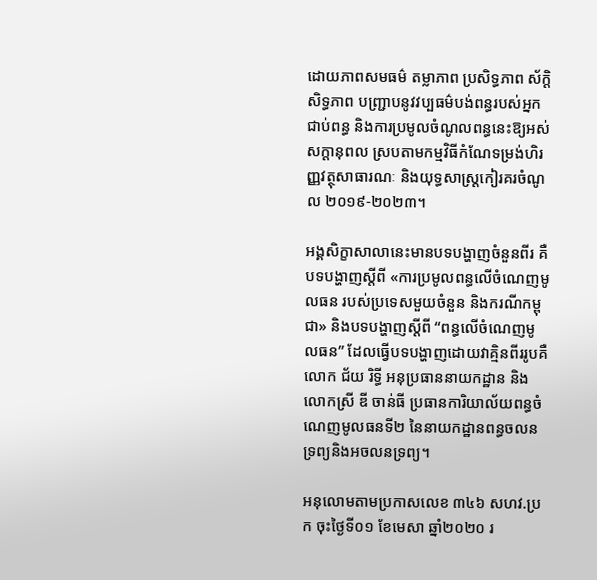ដោយភាពសមធម៌ តម្លាភាព ប្រសិទ្ធភាព ស័ក្តិសិទ្ធភាព បញ្ជ្រាបនូវវប្បធម៌បង់ពន្ធរបស់អ្នកជាប់ពន្ធ និងការប្រមូលចំណូលពន្ធនេះឱ្យអស់សក្តានុពល ស្របតាមកម្មវិធីកំណែទម្រង់ហិរញ្ញវត្ថុសាធារណៈ និងយុទ្ធសាស្ត្រកៀរគរចំណូល ២០១៩-២០២៣។

អង្គសិក្ខាសាលានេះមានបទបង្ហាញចំនួនពីរ គឺបទបង្ហាញស្តីពី «ការប្រមូលពន្ធលើចំណេញមូលធន របស់ប្រទេសមួយចំនួន និងករណីកម្ពុជា» និងបទបង្ហាញស្តីពី “ពន្ធលើចំណេញមូលធន” ដែលធ្វើបទបង្ហាញដោយវាគ្មិនពីររូបគឺ លោក ជ័យ រិទ្ធី អនុប្រធាននាយកដ្ឋាន និងលោកស្រី ឌី ចាន់ធី ប្រធានការិយាល័យពន្ធចំណេញមូលធនទី២ នៃនាយកដ្ឋានពន្ធចលនទ្រព្យនិងអចលនទ្រព្យ។

អនុលោមតាមប្រកាសលេខ ៣៤៦ សហវ.ប្រក ចុះថ្ងៃទី០១ ខែមេសា ឆ្នាំ២០២០ រ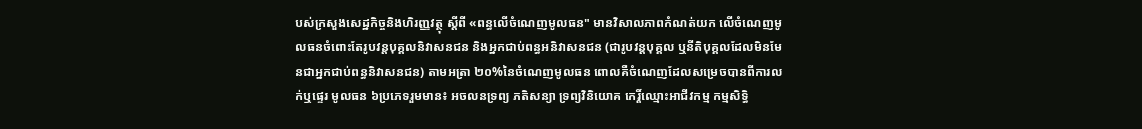បស់ក្រសួងសេដ្ឋកិច្ចនិងហិរញ្ញវត្ថុ ស្តីពី «ពន្ធលើចំណេញមូលធន" មានវិសាលភាពកំណត់យក លើចំណេញមូលធនចំពោះតែរូបវន្តបុគ្គលនិវាសនជន និងអ្នកជាប់ពន្ធអនិវាសនជន (ជារូបវន្តបុគ្គល ឬនីតិបុគ្គលដែលមិនមែនជាអ្នកជាប់ពន្ធនិវាសនជន) តាមអត្រា ២០%នៃចំណេញមូលធន ពោលគឺចំណេញដែលសម្រេចបានពីការលក់ឬផ្ទេរ មូលធន ៦ប្រភេទរួមមាន៖ អចលនទ្រព្យ ភតិសន្យា ទ្រព្យវិនិយោគ កេរ្តិ៍ឈ្មោះអាជីវកម្ម កម្មសិទ្ធិ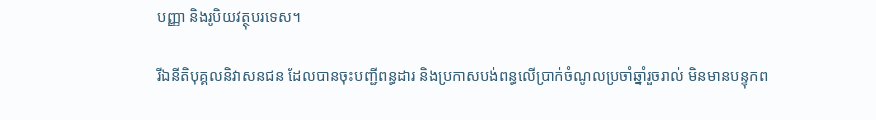បញ្ញា និងរូបិយវត្ថុបរទេស។

រីឯនីតិបុគ្គលនិវាសនជន ដែលបានចុះបញ្ជីពន្ធដារ និងប្រកាសបង់ពន្ធលើប្រាក់ចំណូលប្រចាំឆ្នាំរួចរាល់ មិនមានបន្ទុកព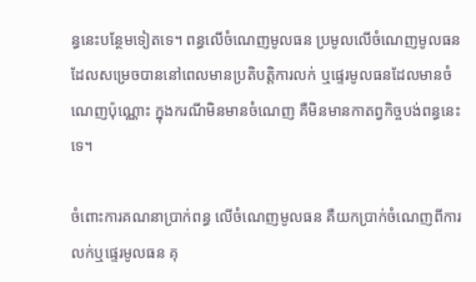ន្ធនេះបន្ថែមទៀតទេ។ ពន្ធលើចំណេញមូលធន ប្រមូលលើចំណេញមូលធន ដែលសម្រេចបាននៅពេលមានប្រតិបត្តិការលក់ ឬផ្ទេរមូលធនដែលមានចំណេញប៉ុណ្ណោះ ក្នុងករណីមិនមានចំណេញ គឺមិនមានកាតព្វកិច្ចបង់ពន្ធនេះទេ។

ចំពោះការគណនាប្រាក់ពន្ធ លើចំណេញមូលធន គឺយកប្រាក់ចំណេញពីការលក់ឬផ្ទេរមូលធន គុ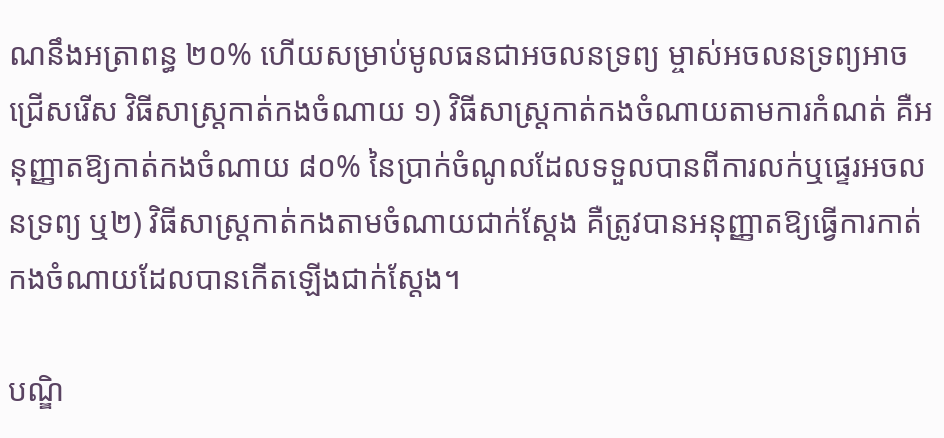ណនឹងអត្រាពន្ធ ២០% ហើយសម្រាប់មូលធនជាអចលនទ្រព្យ ម្ចាស់អចលនទ្រព្យអាចជ្រើសរើស វិធីសាស្ត្រកាត់កងចំណាយ ១) វិធីសាស្ត្រកាត់កងចំណាយតាមការកំណត់ គឺអនុញ្ញាតឱ្យកាត់កងចំណាយ ៨០% នៃប្រាក់ចំណូលដែលទទួលបានពីការលក់ឬផ្ទេរអចលនទ្រព្យ ឬ២) វិធីសាស្រ្តកាត់កងតាមចំណាយជាក់ស្តែង គឺត្រូវបានអនុញ្ញាតឱ្យធ្វើការកាត់កងចំណាយដែលបានកើតឡើងជាក់ស្តែង។

បណ្ឌិ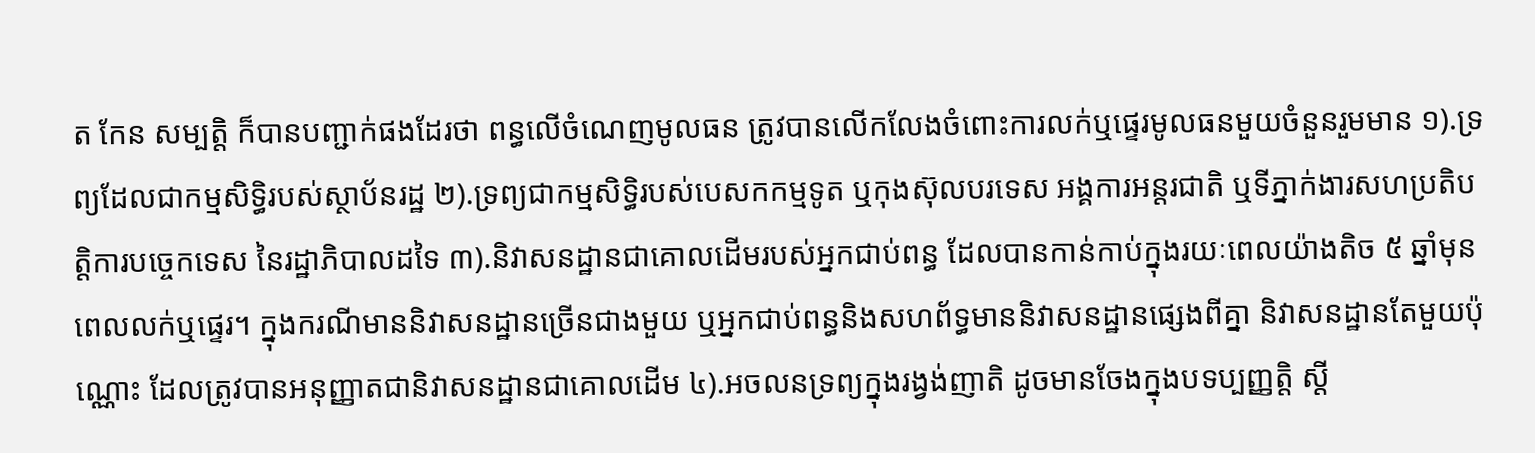ត កែន សម្បត្តិ ក៏បានបញ្ជាក់ផងដែរថា ពន្ធលើចំណេញមូលធន ត្រូវបានលើកលែងចំពោះការលក់ឬផ្ទេរមូលធនមួយចំនួនរួមមាន ១).ទ្រព្យដែលជាកម្មសិទ្ធិរបស់ស្ថាប័នរដ្ឋ ២).ទ្រព្យជាកម្មសិទ្ធិរបស់បេសកកម្មទូត ឬកុងស៊ុលបរទេស អង្គការអន្តរជាតិ ឬទីភ្នាក់ងារសហប្រតិបត្តិការបច្ចេកទេស នៃរដ្ឋាភិបាលដទៃ ៣).និវាសនដ្ឋានជាគោលដើមរបស់អ្នកជាប់ពន្ធ ដែលបានកាន់កាប់ក្នុងរយៈពេលយ៉ាងតិច ៥ ឆ្នាំមុនពេលលក់ឬផ្ទេរ។ ក្នុងករណីមាននិវាសនដ្ឋានច្រើនជាងមួយ ឬអ្នកជាប់ពន្ធនិងសហព័ទ្ធមាននិវាសនដ្ឋានផ្សេងពីគ្នា និវាសនដ្ឋានតែមួយប៉ុណ្ណោះ ដែលត្រូវបានអនុញ្ញាតជានិវាសនដ្ឋានជាគោលដើម ៤).អចលនទ្រព្យក្នុងរង្វង់ញាតិ ដូចមានចែងក្នុងបទប្បញ្ញត្តិ ស្តី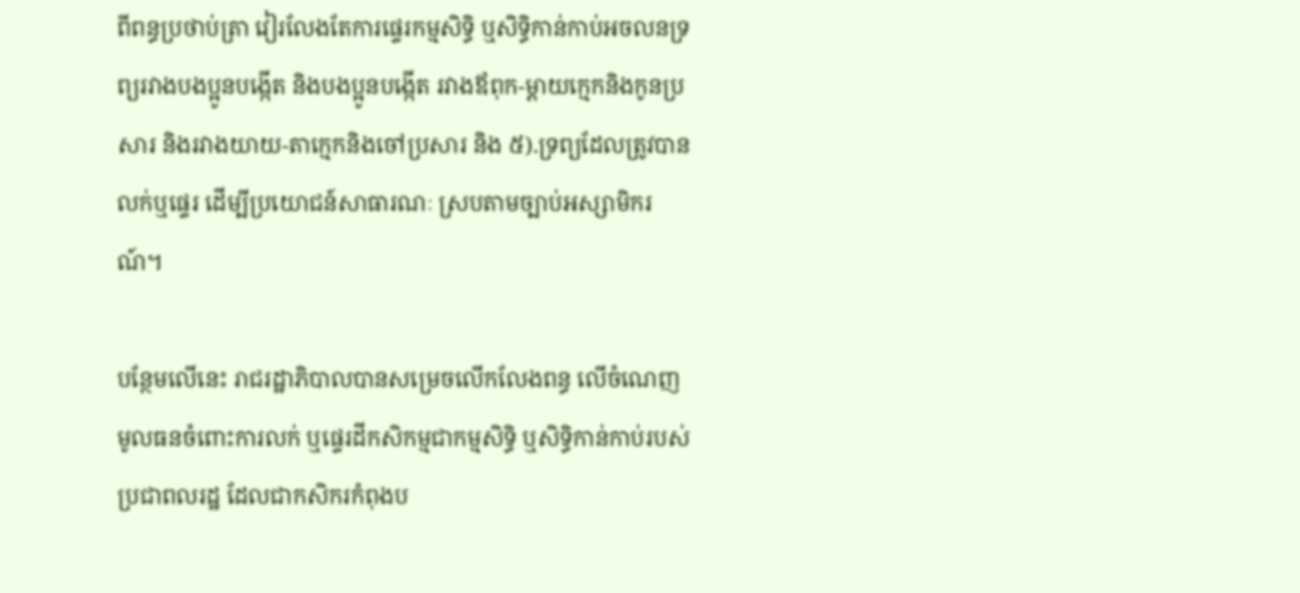ពីពន្ធប្រថាប់ត្រា វៀរលែងតែការផ្ទេរកម្មសិទ្ធិ ឬសិទ្ធិកាន់កាប់អចលនទ្រព្យរវាងបងប្អូនបង្កើត និងបងប្អូនបង្កើត រវាងឪពុក-ម្តាយក្មេកនិងកូនប្រសារ និងរវាងយាយ-តាក្មេកនិងចៅប្រសារ និង ៥).ទ្រព្យដែលត្រូវបានលក់ឬផ្ទេរ ដើម្បីប្រយោជន៍សាធារណៈ ស្របតាមច្បាប់អស្សាមិករណ៍។

បន្ថែមលើនេះ រាជរដ្ឋាភិបាលបានសម្រេចលើកលែងពន្ធ លើចំណេញមូលធនចំពោះការលក់ ឬផ្ទេរដីកសិកម្មជាកម្មសិទ្ធិ ឬសិទ្ធិកាន់កាប់របស់ប្រជាពលរដ្ឋ ដែលជាកសិករកំពុងប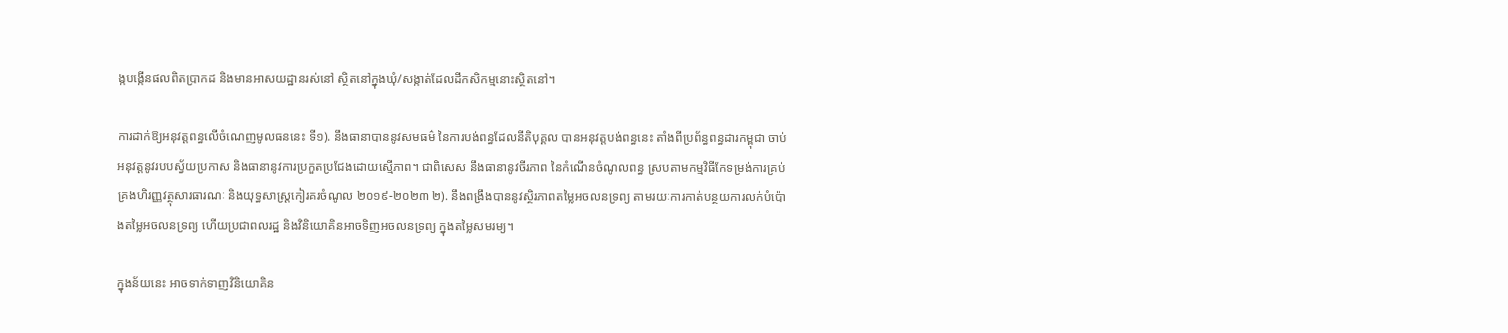ង្កបង្កើនផលពិតប្រាកដ និងមានអាសយដ្ឋានរស់នៅ ស្ថិតនៅក្នុងឃុំ/សង្កាត់ដែលដីកសិកម្មនោះស្ថិតនៅ។

ការដាក់ឱ្យអនុវត្តពន្ធលើចំណេញមូលធននេះ ទី១). នឹងធានាបាននូវសមធម៌ នៃការបង់ពន្ធដែលនីតិបុគ្គល បានអនុវត្តបង់ពន្ធនេះ តាំងពីប្រព័ន្ធពន្ធដារកម្ពុជា ចាប់អនុវត្តនូវរបបស័្វយប្រកាស និងធានានូវការប្រកួតប្រជែងដោយស្មើភាព។ ជាពិសេស នឹងធានានូវចីរភាព នៃកំណើនចំណូលពន្ធ ស្របតាមកម្មវិធីកែទម្រង់ការគ្រប់គ្រងហិរញ្ញវត្ថុសារធារណៈ និងយុទ្ធសាស្ត្រកៀរគរចំណូល ២០១៩-២០២៣ ២). នឹងពង្រឹងបាននូវស្ថិរភាពតម្លៃអចលនទ្រព្យ តាមរយៈការកាត់បន្ថយការលក់បំប៉ោងតម្លៃអចលនទ្រព្យ ហើយប្រជាពលរដ្ឋ និងវិនិយោគិនអាចទិញអចលនទ្រព្យ ក្នុងតម្លៃសមរម្យ។

ក្នុងន័យនេះ អាចទាក់ទាញវិនិយោគិន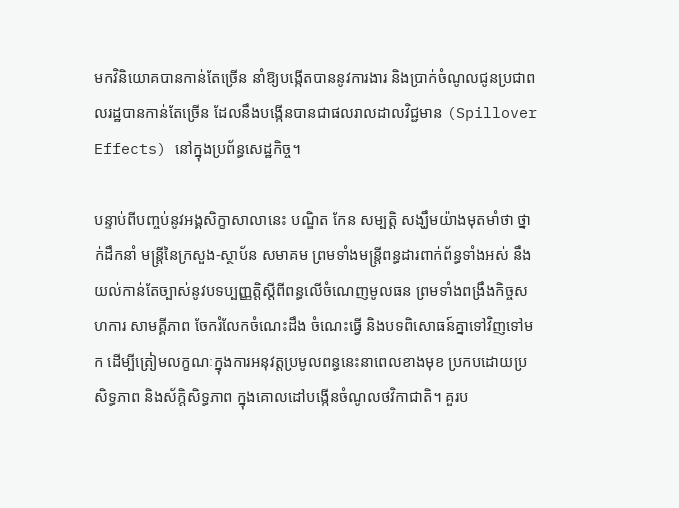មកវិនិយោគបានកាន់តែច្រើន នាំឱ្យបង្កើតបាននូវការងារ និងប្រាក់ចំណូលជូនប្រជាពលរដ្ឋបានកាន់តែច្រើន ដែលនឹងបង្កើនបានជាផលរាលដាលវិជ្ជមាន (Spillover Effects) នៅក្នុងប្រព័ន្ធសេដ្ឋកិច្ច។

បន្ទាប់ពីបញ្ចប់នូវអង្គសិក្ខាសាលានេះ បណ្ឌិត កែន សម្បត្តិ សង្ឃឹមយ៉ាងមុតមាំថា ថ្នាក់ដឹកនាំ មន្ត្រីនៃក្រសួង-ស្ថាប័ន សមាគម ព្រមទាំងមន្ត្រីពន្ធដារពាក់ព័ន្ធទាំងអស់ នឹងយល់កាន់តែច្បាស់នូវបទប្បញ្ញត្តិស្តីពីពន្ធលើចំណេញមូលធន ព្រមទាំងពង្រឹងកិច្ចសហការ សាមគ្គីភាព ចែករំលែកចំណេះដឹង ចំណេះធ្វើ និងបទពិសោធន៍គ្នាទៅវិញទៅមក ដើម្បីត្រៀមលក្ខណៈក្នុងការអនុវត្តប្រមូលពន្ធនេះនាពេលខាងមុខ ប្រកបដោយប្រសិទ្ធភាព និងស័ក្តិសិទ្ធភាព ក្នុងគោលដៅបង្កើនចំណូលថវិកាជាតិ។ គួរប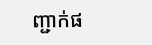ញ្ជាក់ផ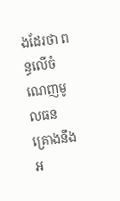ងដែរថា ពន្ធលើចំណេញមូលធន គ្រោងនឹងអ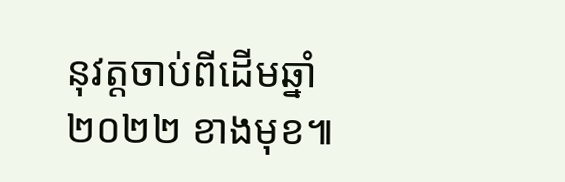នុវត្តចាប់ពីដើមឆ្នាំ ២០២២ ខាងមុខ៕